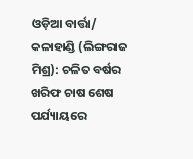ଓଡ଼ିଆ ବାର୍ତ୍ତା/ କଳାହାଣ୍ଡି (ଲିଙ୍ଗରାଜ ମିଶ୍ର): ଚଳିତ ବର୍ଷର ଖରିଫ ଚାଷ ଶେଷ ପର୍ଯ୍ୟାୟରେ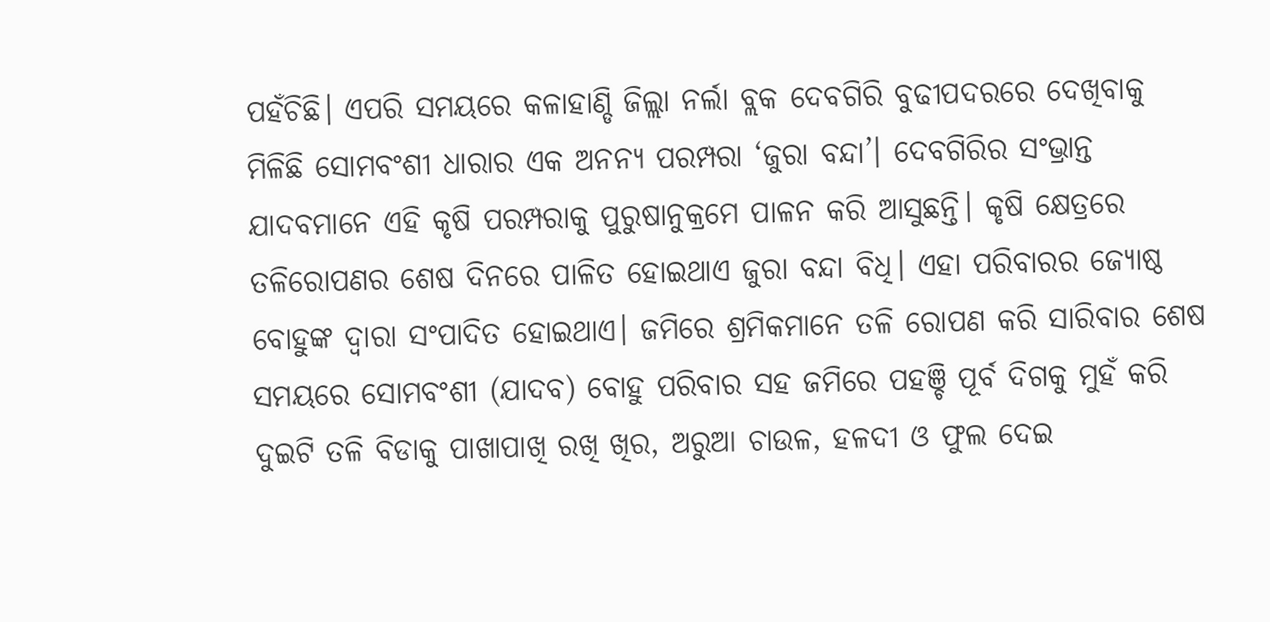ପହଁଚିଛି। ଏପରି ସମୟରେ କଳାହାଣ୍ଡି ଜିଲ୍ଲା ନର୍ଲା ବ୍ଲକ ଦେବଗିରି ବୁଢୀପଦରରେ ଦେଖିବାକୁ ମିଳିଛି ସୋମବଂଶୀ ଧାରାର ଏକ ଅନନ୍ୟ ପରମ୍ପରା ‘ଜୁରା ବନ୍ଦା’। ଦେବଗିରିର ସଂଭ୍ରାନ୍ତ ଯାଦବମାନେ ଏହି କୃଷି ପରମ୍ପରାକୁ ପୁରୁଷାନୁକ୍ରମେ ପାଳନ କରି ଆସୁଛନ୍ତି। କୃଷି କ୍ଷେତ୍ରରେ ତଳିରୋପଣର ଶେଷ ଦିନରେ ପାଳିତ ହୋଇଥାଏ ଜୁରା ବନ୍ଦା ବିଧି। ଏହା ପରିବାରର ଜ୍ୟୋଷ୍ଠ ବୋହୁଙ୍କ ଦ୍ବାରା ସଂପାଦିତ ହୋଇଥାଏ। ଜମିରେ ଶ୍ରମିକମାନେ ତଳି ରୋପଣ କରି ସାରିବାର ଶେଷ ସମୟରେ ସୋମବଂଶୀ (ଯାଦବ) ବୋହୁ ପରିବାର ସହ ଜମିରେ ପହଞ୍ଚି ପୂର୍ବ ଦିଗକୁ ମୁହଁ କରି ଦୁଇଟି ତଳି ବିଡାକୁ ପାଖାପାଖି ରଖି ଖିର, ଅରୁଆ ଚାଉଳ, ହଳଦୀ ଓ ଫୁଲ ଦେଇ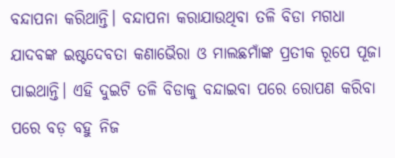ବନ୍ଦାପନା କରିଥାନ୍ତି। ବନ୍ଦାପନା କରାଯାଉଥିବା ତଳି ବିଡା ମଗଧା ଯାଦବଙ୍କ ଇଷ୍ଟଦେବତା କଣାଭୈରା ଓ ମାଲଛମାଁଙ୍କ ପ୍ରତୀକ ରୂପେ ପୂଜା ପାଇଥାନ୍ତି। ଏହି ଦୁଇଟି ତଳି ବିଡାକୁ ବନ୍ଦାଇବା ପରେ ରୋପଣ କରିବା ପରେ ବଡ଼ ବହୁ ନିଜ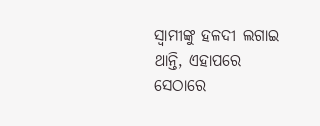ସ୍ବାମୀଙ୍କୁ ହଳଦୀ ଲଗାଇ ଥାନ୍ତି, ଏହାପରେ ସେଠାରେ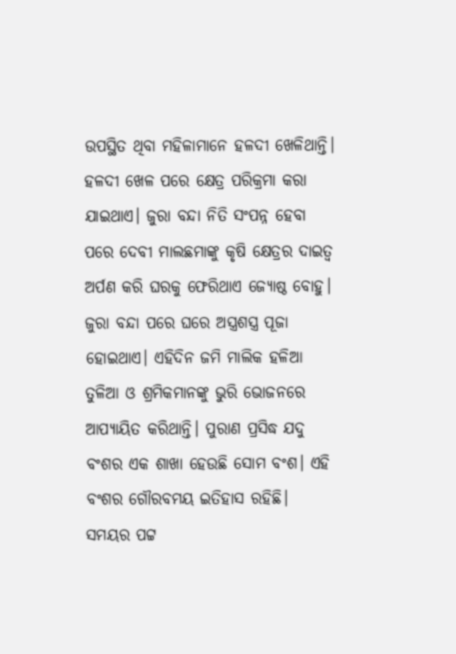ଉପସ୍ଥିତ ଥିବା ମହିଳାମାନେ ହଳଦୀ ଖେଳିଥାନ୍ତି। ହଳଦୀ ଖେଳ ପରେ କ୍ଷେତ୍ର ପରିକ୍ରମା କରା ଯାଇଥାଏ। ଜୁରା ବନ୍ଦା ନିତି ସଂପନ୍ନ ହେବା ପରେ ଦେବୀ ମାଲଛମାଙ୍କୁ କୃଷି କ୍ଷେତ୍ରର ଦାଇତ୍ୱ ଅର୍ପଣ କରି ଘରକୁ ଫେରିଥାଏ ଜ୍ୟୋଷ୍ଠ ବୋହୁ। ଜୁରା ବନ୍ଦା ପରେ ଘରେ ଅସ୍ତ୍ରଶସ୍ତ୍ର ପୂଜା ହୋଇଥାଏ। ଏହିଦିନ ଜମି ମାଲିକ ହଳିଆ ତୁଳିଆ ଓ ଶ୍ରମିକମାନଙ୍କୁ ଭୁରି ଭୋଜନରେ ଆପ୍ୟାୟିତ କରିଥାନ୍ତି। ପୁରାଣ ପ୍ରସିଦ୍ଧ ଯଦୁ ବଂଶର ଏକ ଶାଖା ହେଉଛି ସୋମ ବଂଶ। ଏହି ବଂଶର ଗୌରବମୟ ଇତିହାସ ରହିଛି। ସମୟର ପଟ୍ଟ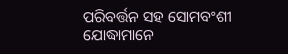ପରିବର୍ତ୍ତନ ସହ ସୋମବଂଶୀ ଯୋଦ୍ଧାମାନେ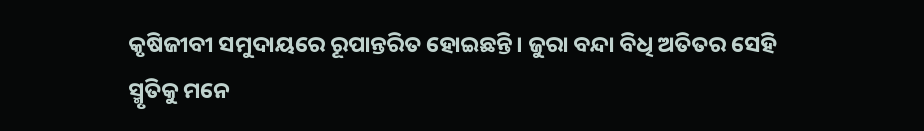କୃଷିଜୀବୀ ସମୁଦାୟରେ ରୂପାନ୍ତରିତ ହୋଇଛନ୍ତି। ଜୁରା ବନ୍ଦା ବିଧି ଅତିତର ସେହି ସ୍ମୃତିକୁ ମନେ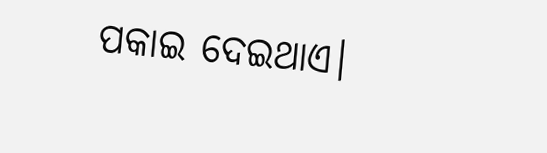ପକାଇ ଦେଇଥାଏ।